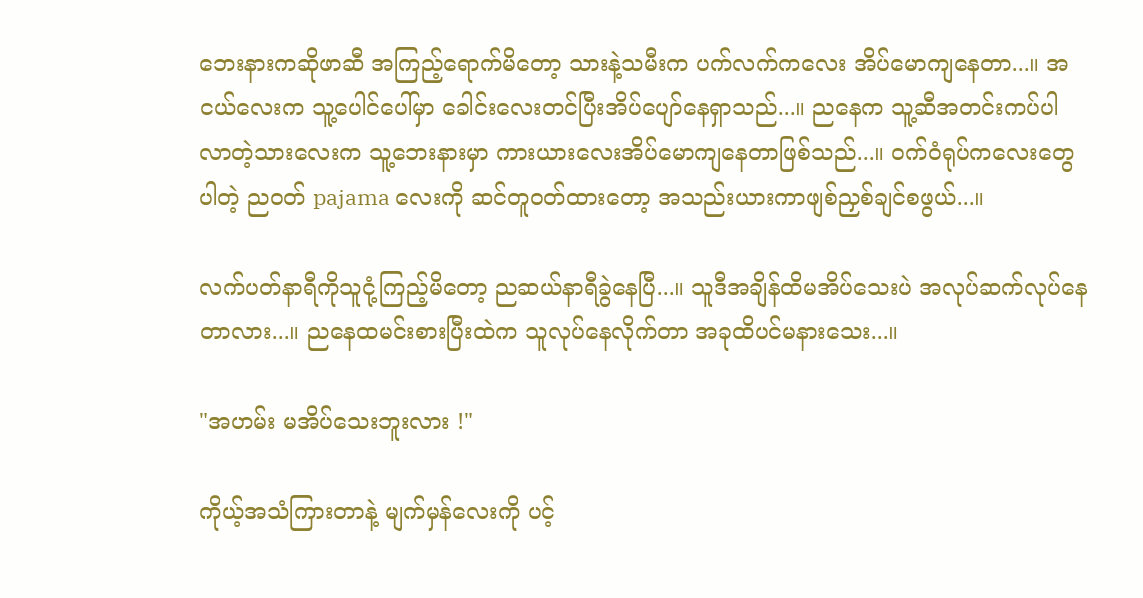ဘေးနားကဆိုဖာဆီ အကြည့်ရောက်မိတော့ သားနဲ့သမီးက ပက်လက်ကလေး အိပ်မောကျနေတာ...။ အငယ်လေးက သူ့ပေါင်ပေါ်မှာ ခေါင်းလေးတင်ပြီးအိပ်ပျော်နေရှာသည်...။ ညနေက သူ့ဆီအတင်းကပ်ပါလာတဲ့သားလေးက သူ့ဘေးနားမှာ ကားယားလေးအိပ်မောကျနေတာဖြစ်သည်...။ ဝက်ဝံရုပ်ကလေးတွေပါတဲ့ ညဝတ် pajama လေးကို ဆင်တူဝတ်ထားတော့ အသည်းယားကာဖျစ်ညှစ်ချင်စဖွယ်...။

လက်ပတ်နာရီကိုသူငုံ့ကြည့်မိတော့ ညဆယ်နာရီခွဲနေပြီ...။ သူဒီအချိန်ထိမအိပ်သေးပဲ အလုပ်ဆက်လုပ်နေတာလား...။ ညနေထမင်းစားပြီးထဲက သူလုပ်နေလိုက်တာ အခုထိပင်မနားသေး...။

"အဟမ်း မအိပ်သေးဘူးလား !"

ကိုယ့်အသံကြားတာနဲ့ မျက်မှန်လေးကို ပင့်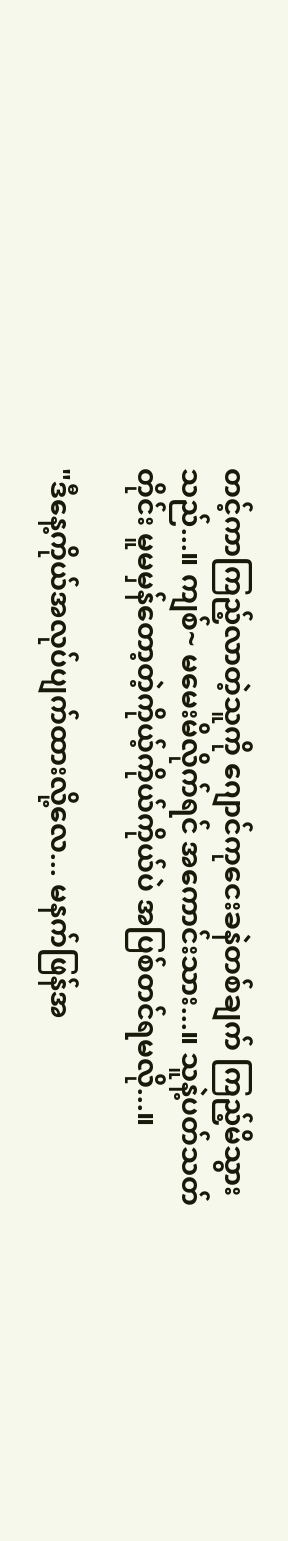တင့်ကာကြည့်လာတဲ့သူကို ဂျောင်ကုငေးခနဲတစ်ချက် ကြည့်မိသွားသည်...။ ကျစ်~ မမေးမိလိုက်ရင် အကောင်းသား...။ သူနဲ့ပတ်သတ်တိုင်း မူမမှန်တော့တဲ့ကိုယ့်ကိုယ်ကိုယ်ပဲ အပြစ်တင်ရမလို...။

"ဒီနေ့ကိုယ်အလုပ်ပျက်ထားလို့လေ... မနက်ဖြန်အ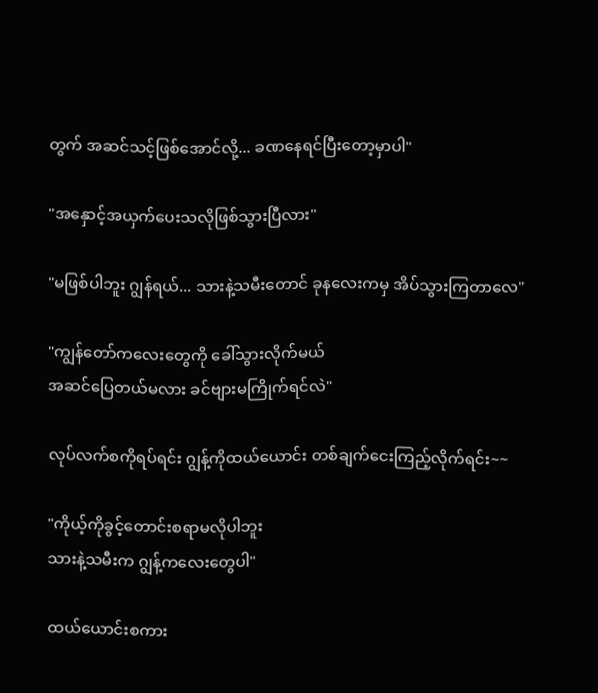တွက် အဆင်သင့်ဖြစ်အောင်လို့... ခဏနေရင်ပြီးတော့မှာပါ"

"အနှောင့်အယှက်ပေးသလိုဖြစ်သွားပြီလား"

"မဖြစ်ပါဘူး ဂျွန်ရယ်... သားနဲ့သမီးတောင် ခုနလေးကမှ အိပ်သွားကြတာလေ"

"ကျွန်တော်ကလေးတွေကို ခေါ်သွားလိုက်မယ်
အဆင်ပြေတယ်မလား ခင်ဗျားမကြိုက်ရင်လဲ"

လုပ်လက်စကိုရပ်ရင်း ဂျွန့်ကိုထယ်‌ယောင်း တစ်ချက်ငေးကြည့်လိုက်ရင်း~~

"ကိုယ့်ကိုခွင့်တောင်းစရာမလိုပါဘူး
သားနဲ့သမီးက ဂျွန့်ကလေးတွေပါ"

ထယ်ယောင်းစကား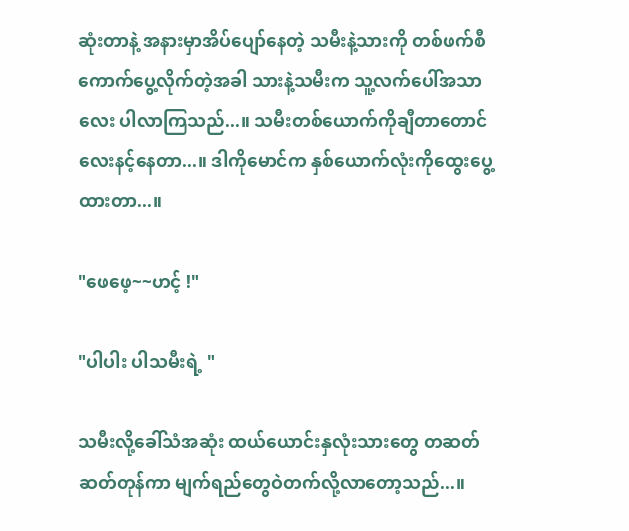ဆုံးတာနဲ့ အနားမှာအိပ်ပျော်နေတဲ့ သမီးနဲ့သားကို တစ်ဖက်စီကောက်ပွေ့လိုက်တဲ့အခါ သားနဲ့သမီးက သူ့လက်ပေါ်အသာလေး ပါလာကြသည်...။ သမီးတစ်ယောက်ကိုချီတာတောင် လေးနင့်နေတာ...။ ဒါကိုမောင်က နှစ်ယောက်လုံးကိုထွေးပွေ့ထားတာ...။

"ဖေဖေ့~~ဟင့် !"

"ပါပါး ပါသမီးရဲ့ "

သမီးလို့ခေါ်သံအဆုံး ထယ်ယောင်းနှလုံးသားတွေ တဆတ်ဆတ်တုန်ကာ မျက်ရည်တွေဝဲတက်လို့လာတော့သည်...။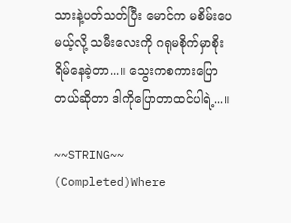သားနဲ့ပတ်သတ်ပြီး မောင်က မစိမ်းပေမယ့်လို့ သမီးလေးကို ဂရုမစိုက်မှာစိုးရိမ်နေခဲ့တာ...။ သွေးကစကားပြောတယ်ဆိုတာ ဒါကိုပြောတာထင်ပါရဲ့...။

~~STRING~~ (Completed)Where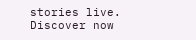stories live. Discover now